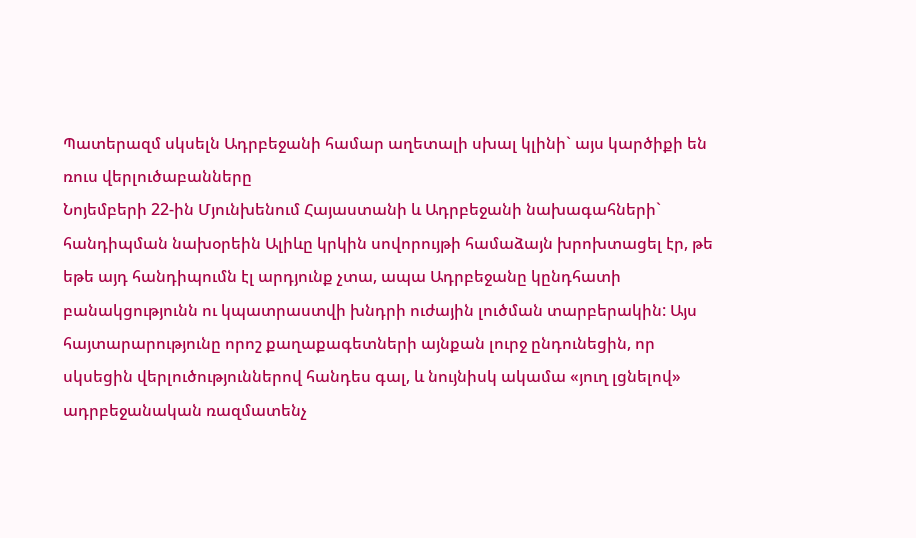Պատերազմ սկսելն Ադրբեջանի համար աղետալի սխալ կլինի` այս կարծիքի են ռուս վերլուծաբանները
Նոյեմբերի 22-ին Մյունխենում Հայաստանի և Ադրբեջանի նախագահների`
հանդիպման նախօրեին Ալիևը կրկին սովորույթի համաձայն խրոխտացել էր, թե եթե այդ հանդիպումն էլ արդյունք չտա, ապա Ադրբեջանը կընդհատի բանակցությունն ու կպատրաստվի խնդրի ուժային լուծման տարբերակին: Այս հայտարարությունը որոշ քաղաքագետների այնքան լուրջ ընդունեցին, որ սկսեցին վերլուծություններով հանդես գալ, և նույնիսկ ակամա «յուղ լցնելով» ադրբեջանական ռազմատենչ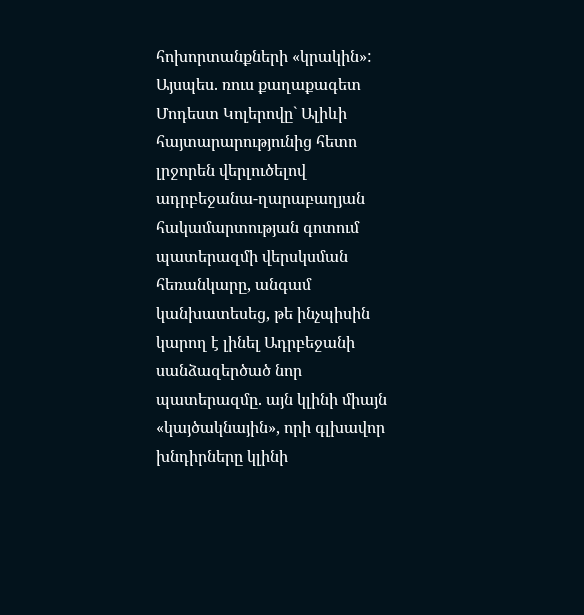հոխորտանքների «կրակին»:
Այսպես. ռուս քաղաքագետ Մոդեստ Կոլերովը` Ալիևի հայտարարությունից հետո լրջորեն վերլուծելով ադրբեջանա-ղարաբաղյան հակամարտության գոտում պատերազմի վերսկսման հեռանկարը, անգամ կանխատեսեց, թե ինչպիսին կարող է լինել Ադրբեջանի սանձազերծած նոր պատերազմը. այն կլինի միայն «կայծակնային», որի գլխավոր խնդիրները կլինի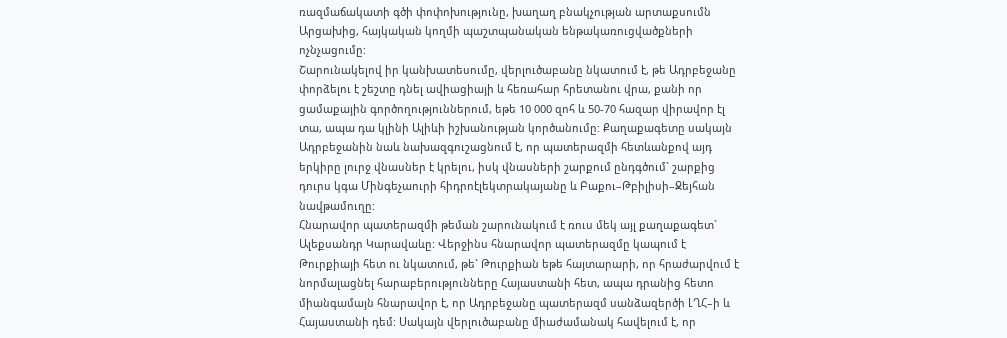ռազմաճակատի գծի փոփոխությունը, խաղաղ բնակչության արտաքսումն Արցախից, հայկական կողմի պաշտպանական ենթակառուցվածքների ոչնչացումը:
Շարունակելով իր կանխատեսումը, վերլուծաբանը նկատում է, թե Ադրբեջանը փորձելու է շեշտը դնել ավիացիայի և հեռահար հրետանու վրա, քանի որ ցամաքային գործողություններում, եթե 10 000 զոհ և 50-70 հազար վիրավոր էլ տա, ապա դա կլինի Ալիևի իշխանության կործանումը: Քաղաքագետը սակայն Ադրբեջանին նաև նախազգուշացնում է, որ պատերազմի հետևանքով այդ երկիրը լուրջ վնասներ է կրելու, իսկ վնասների շարքում ընդգծում` շարքից դուրս կգա Մինգեչաուրի հիդրոէլեկտրակայանը և Բաքու–Թբիլիսի–Ջեյհան նավթամուղը:
Հնարավոր պատերազմի թեման շարունակում է ռուս մեկ այլ քաղաքագետ` Ալեքսանդր Կարավաևը: Վերջինս հնարավոր պատերազմը կապում է Թուրքիայի հետ ու նկատում, թե` Թուրքիան եթե հայտարարի, որ հրաժարվում է նորմալացնել հարաբերությունները Հայաստանի հետ, ապա դրանից հետո միանգամայն հնարավոր է, որ Ադրբեջանը պատերազմ սանձազերծի ԼՂՀ–ի և Հայաստանի դեմ: Սակայն վերլուծաբանը միաժամանակ հավելում է, որ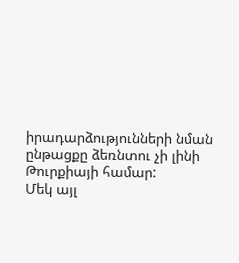իրադարձությունների նման ընթացքը ձեռնտու չի լինի Թուրքիայի համար:
Մեկ այլ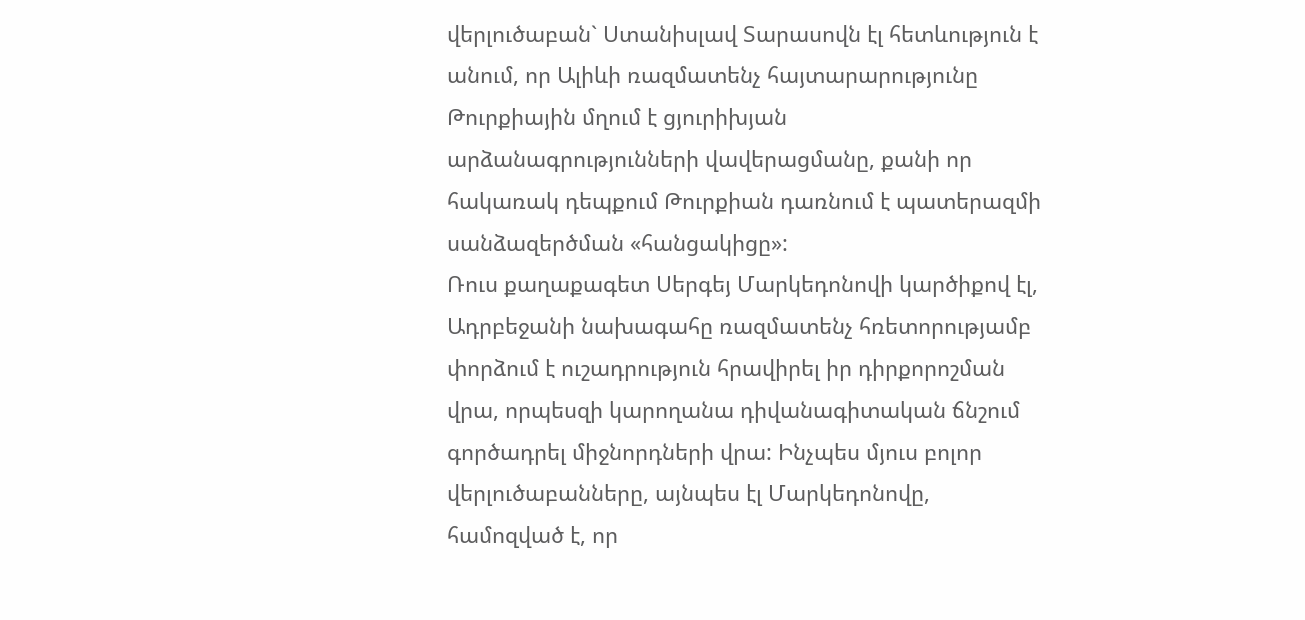վերլուծաբան` Ստանիսլավ Տարասովն էլ հետևություն է անում, որ Ալիևի ռազմատենչ հայտարարությունը Թուրքիային մղում է ցյուրիխյան արձանագրությունների վավերացմանը, քանի որ հակառակ դեպքում Թուրքիան դառնում է պատերազմի սանձազերծման «հանցակիցը»:
Ռուս քաղաքագետ Սերգեյ Մարկեդոնովի կարծիքով էլ, Ադրբեջանի նախագահը ռազմատենչ հռետորությամբ փորձում է ուշադրություն հրավիրել իր դիրքորոշման վրա, որպեսզի կարողանա դիվանագիտական ճնշում գործադրել միջնորդների վրա: Ինչպես մյուս բոլոր վերլուծաբանները, այնպես էլ Մարկեդոնովը, համոզված է, որ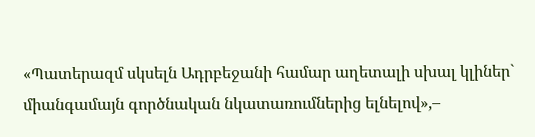«Պատերազմ սկսելն Ադրբեջանի համար աղետալի սխալ կլիներ` միանգամայն գործնական նկատառումներից ելնելով»,–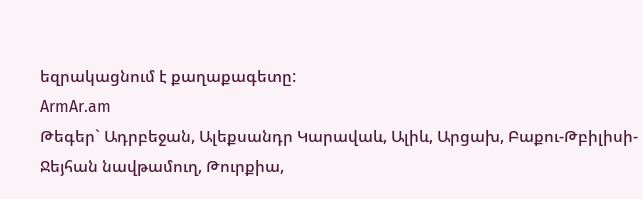եզրակացնում է քաղաքագետը:
ArmAr.am
Թեգեր` Ադրբեջան, Ալեքսանդր Կարավաև, Ալիև, Արցախ, Բաքու-Թբիլիսի-Ջեյհան նավթամուղ, Թուրքիա,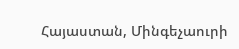Հայաստան, Մինգեչաուրի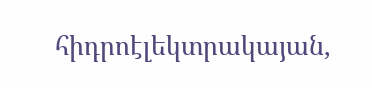հիդրոէլեկտրակայան,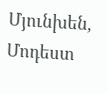Մյունխեն, Մոդեստ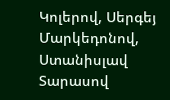Կոլերով, Սերգեյ Մարկեդոնով, Ստանիսլավ Տարասով